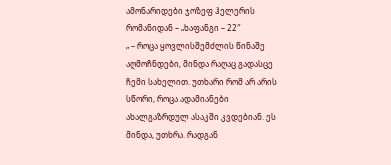ამონარიდები ჯოზეფ ჰელერის რომანიდან – „ხაფანგი – 22″
„ – როცა ყოვლისშემძლის წინაშე აღმოჩნდები, მინდა რაღაც გადასცე ჩემი სახელით. უთხარი რომ არ არის სწორი, როცა ადამიანები ახალგაზრდულ ასაკში კვდებიან. ეს მინდა, უთხრა. რადგან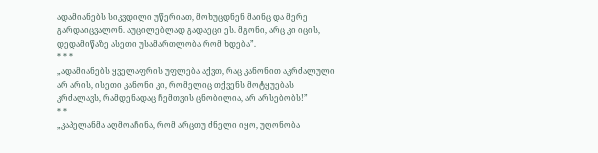ადამიანებს სიკვდილი უწერიათ, მოხუცდნენ მაინც და მერე გარდაიცვალონ. აუცილებლად გადაეცი ეს. მგონი, არც კი იცის, დედამიწაზე ასეთი უსამართლობა რომ ხდება”.
* * *
„ადამიანებს ყველაფრის უფლება აქვთ, რაც კანონით აკრძალული არ არის, ისეთი კანონი კი, რომელიც თქვენს მოტყუებას კრძალავს, რამდენადაც ჩემთვის ცნობილია, არ არსებობს!”
* *
„კაპელანმა აღმოაჩინა, რომ არცთუ ძნელი იყო, უღონობა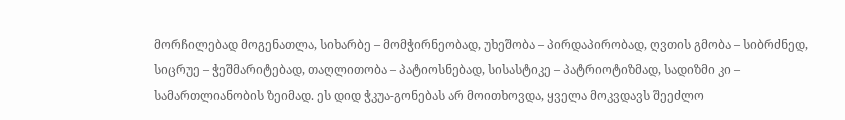მორჩილებად მოგენათლა, სიხარბე – მომჭირნეობად, უხეშობა – პირდაპირობად, ღვთის გმობა – სიბრძნედ, სიცრუე – ჭეშმარიტებად, თაღლითობა – პატიოსნებად, სისასტიკე – პატრიოტიზმად, სადიზმი კი – სამართლიანობის ზეიმად. ეს დიდ ჭკუა-გონებას არ მოითხოვდა, ყველა მოკვდავს შეეძლო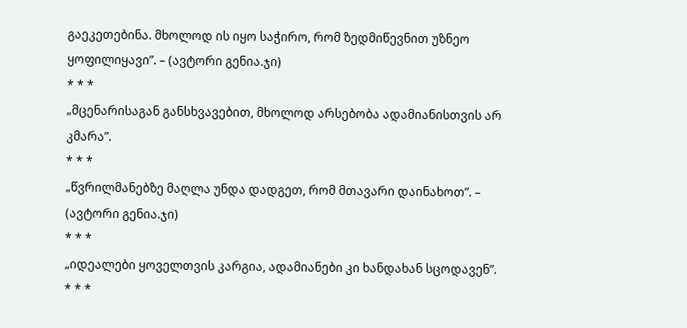გაეკეთებინა. მხოლოდ ის იყო საჭირო, რომ ზედმიწევნით უზნეო ყოფილიყავი”. – (ავტორი გენია.ჯი)
* * *
„მცენარისაგან განსხვავებით, მხოლოდ არსებობა ადამიანისთვის არ კმარა”.
* * *
„წვრილმანებზე მაღლა უნდა დადგეთ, რომ მთავარი დაინახოთ”. – (ავტორი გენია.ჯი)
* * *
„იდეალები ყოველთვის კარგია, ადამიანები კი ხანდახან სცოდავენ”.
* * *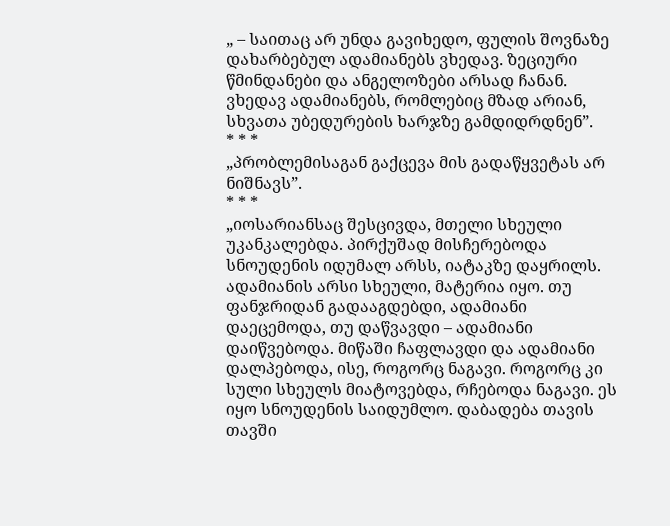„ – საითაც არ უნდა გავიხედო, ფულის შოვნაზე დახარბებულ ადამიანებს ვხედავ. ზეციური წმინდანები და ანგელოზები არსად ჩანან. ვხედავ ადამიანებს, რომლებიც მზად არიან, სხვათა უბედურების ხარჯზე გამდიდრდნენ”.
* * *
„პრობლემისაგან გაქცევა მის გადაწყვეტას არ ნიშნავს”.
* * *
„იოსარიანსაც შესცივდა, მთელი სხეული უკანკალებდა. პირქუშად მისჩერებოდა სნოუდენის იდუმალ არსს, იატაკზე დაყრილს. ადამიანის არსი სხეული, მატერია იყო. თუ ფანჯრიდან გადააგდებდი, ადამიანი დაეცემოდა, თუ დაწვავდი – ადამიანი დაიწვებოდა. მიწაში ჩაფლავდი და ადამიანი დალპებოდა, ისე, როგორც ნაგავი. როგორც კი სული სხეულს მიატოვებდა, რჩებოდა ნაგავი. ეს იყო სნოუდენის საიდუმლო. დაბადება თავის თავში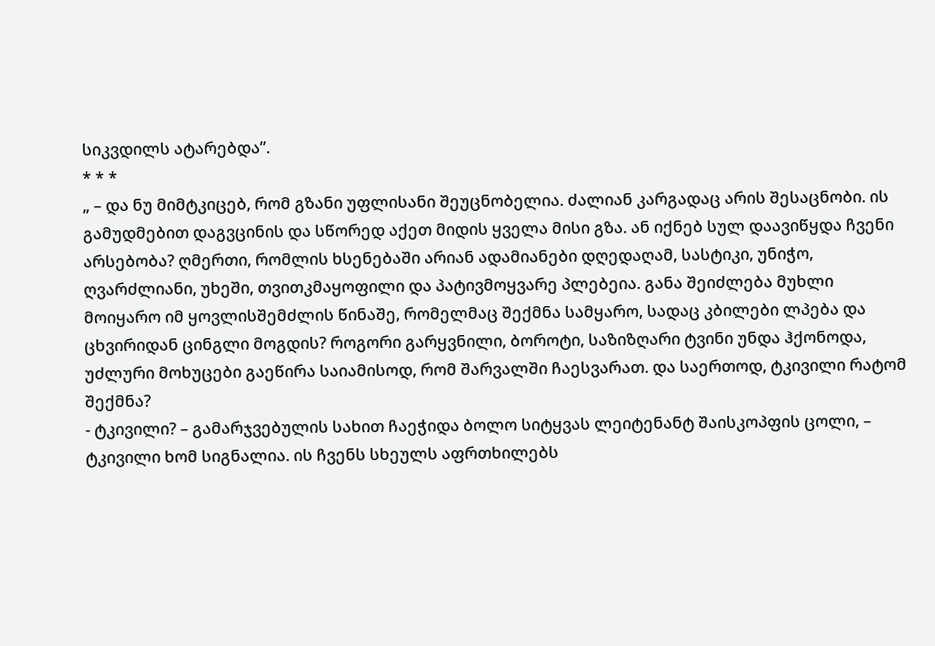სიკვდილს ატარებდა”.
* * *
„ – და ნუ მიმტკიცებ, რომ გზანი უფლისანი შეუცნობელია. ძალიან კარგადაც არის შესაცნობი. ის გამუდმებით დაგვცინის და სწორედ აქეთ მიდის ყველა მისი გზა. ან იქნებ სულ დაავიწყდა ჩვენი არსებობა? ღმერთი, რომლის ხსენებაში არიან ადამიანები დღედაღამ, სასტიკი, უნიჭო, ღვარძლიანი, უხეში, თვითკმაყოფილი და პატივმოყვარე პლებეია. განა შეიძლება მუხლი მოიყარო იმ ყოვლისშემძლის წინაშე, რომელმაც შექმნა სამყარო, სადაც კბილები ლპება და ცხვირიდან ცინგლი მოგდის? როგორი გარყვნილი, ბოროტი, საზიზღარი ტვინი უნდა ჰქონოდა, უძლური მოხუცები გაეწირა საიამისოდ, რომ შარვალში ჩაესვარათ. და საერთოდ, ტკივილი რატომ შექმნა?
- ტკივილი? – გამარჯვებულის სახით ჩაეჭიდა ბოლო სიტყვას ლეიტენანტ შაისკოპფის ცოლი, – ტკივილი ხომ სიგნალია. ის ჩვენს სხეულს აფრთხილებს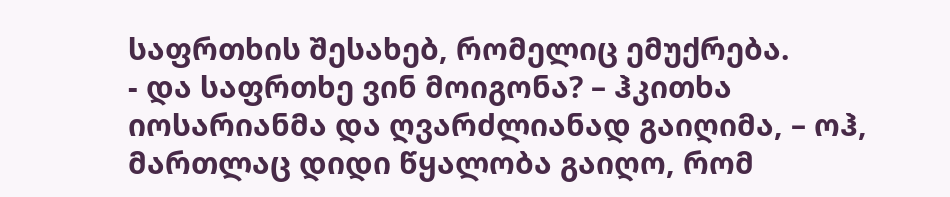საფრთხის შესახებ, რომელიც ემუქრება.
- და საფრთხე ვინ მოიგონა? – ჰკითხა იოსარიანმა და ღვარძლიანად გაიღიმა, – ოჰ, მართლაც დიდი წყალობა გაიღო, რომ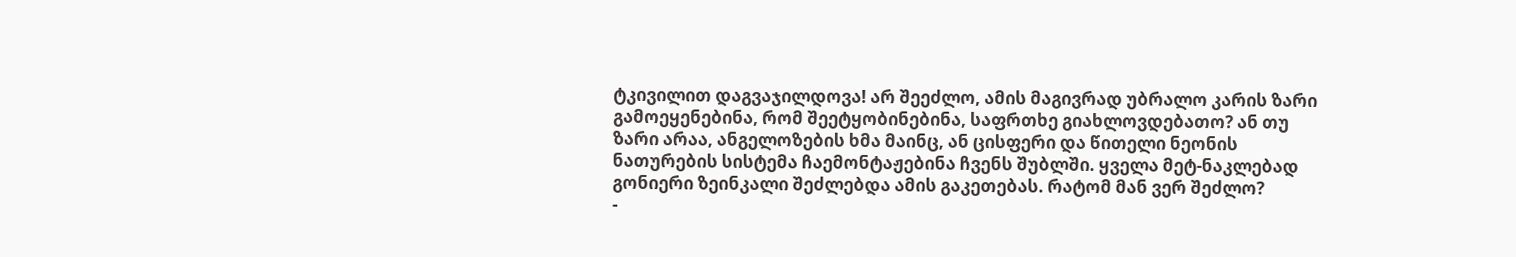ტკივილით დაგვაჯილდოვა! არ შეეძლო, ამის მაგივრად უბრალო კარის ზარი გამოეყენებინა, რომ შეეტყობინებინა, საფრთხე გიახლოვდებათო? ან თუ ზარი არაა, ანგელოზების ხმა მაინც, ან ცისფერი და წითელი ნეონის ნათურების სისტემა ჩაემონტაჟებინა ჩვენს შუბლში. ყველა მეტ-ნაკლებად გონიერი ზეინკალი შეძლებდა ამის გაკეთებას. რატომ მან ვერ შეძლო?
-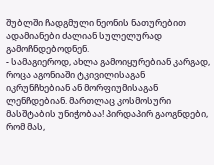შუბლში ჩადგმული ნეონის ნათურებით ადამიანები ძალიან სულელურად გამოჩნდებოდნენ.
- სამაგიეროდ, ახლა გამოიყურებიან კარგად, როცა აგონიაში ტკივილისაგან იკრუნჩხებიან ან მორფიუმისაგან ლენჩდებიან. მართლაც კოსმოსური მასშტაბის უნიჭობაა! პირდაპირ გაოგნდები, რომ მას,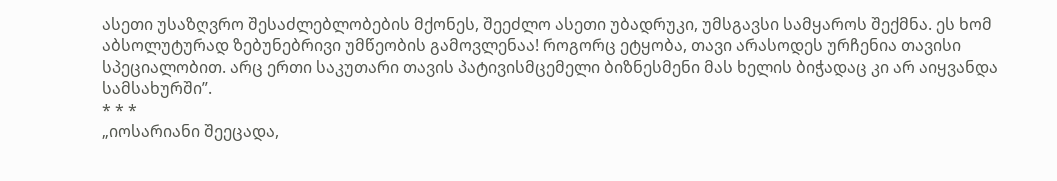ასეთი უსაზღვრო შესაძლებლობების მქონეს, შეეძლო ასეთი უბადრუკი, უმსგავსი სამყაროს შექმნა. ეს ხომ აბსოლუტურად ზებუნებრივი უმწეობის გამოვლენაა! როგორც ეტყობა, თავი არასოდეს ურჩენია თავისი სპეციალობით. არც ერთი საკუთარი თავის პატივისმცემელი ბიზნესმენი მას ხელის ბიჭადაც კი არ აიყვანდა სამსახურში”.
* * *
„იოსარიანი შეეცადა,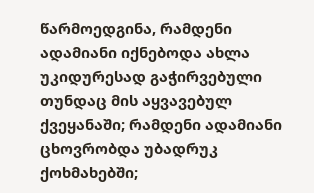წარმოედგინა, რამდენი ადამიანი იქნებოდა ახლა უკიდურესად გაჭირვებული თუნდაც მის აყვავებულ ქვეყანაში; რამდენი ადამიანი ცხოვრობდა უბადრუკ ქოხმახებში;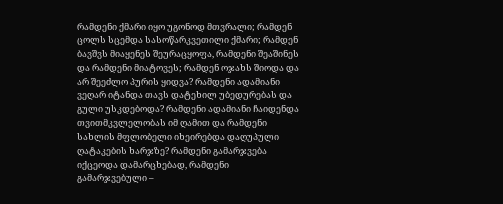რამდენი ქმარი იყო უგონოდ მთვრალი; რამდენ ცოლს სცემდა სასოწარკვეთილი ქმარი; რამდენ ბავშვს მიაყენეს შეურაცყოფა, რამდენი შეაშინეს და რამდენი მიატოვეს; რამდენ ოჯახს შიოდა და არ შეეძლო პურის ყიდვა? რამდენი ადამიანი ვეღარ იტანდა თავს დატეხილ უბედურებას და გული უსკდებოდა? რამდენი ადამიანი ჩაიდენდა თვითმკვლელობას იმ ღამით და რამდენი სახლის მფლობელი იხეირებდა დაღუპული ღატაკების ხარჯზე? რამდენი გამარჯვება იქცეოდა დამარცხებად, რამდენი გამარჯვებული –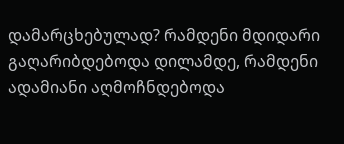დამარცხებულად? რამდენი მდიდარი გაღარიბდებოდა დილამდე, რამდენი ადამიანი აღმოჩნდებოდა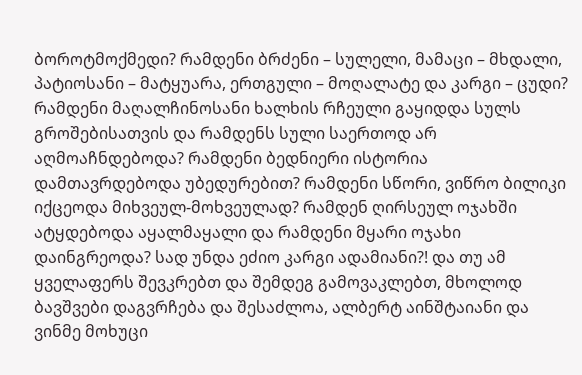ბოროტმოქმედი? რამდენი ბრძენი – სულელი, მამაცი – მხდალი, პატიოსანი – მატყუარა, ერთგული – მოღალატე და კარგი – ცუდი? რამდენი მაღალჩინოსანი ხალხის რჩეული გაყიდდა სულს გროშებისათვის და რამდენს სული საერთოდ არ აღმოაჩნდებოდა? რამდენი ბედნიერი ისტორია დამთავრდებოდა უბედურებით? რამდენი სწორი, ვიწრო ბილიკი იქცეოდა მიხვეულ-მოხვეულად? რამდენ ღირსეულ ოჯახში ატყდებოდა აყალმაყალი და რამდენი მყარი ოჯახი დაინგრეოდა? სად უნდა ეძიო კარგი ადამიანი?! და თუ ამ ყველაფერს შევკრებთ და შემდეგ გამოვაკლებთ, მხოლოდ ბავშვები დაგვრჩება და შესაძლოა, ალბერტ აინშტაიანი და ვინმე მოხუცი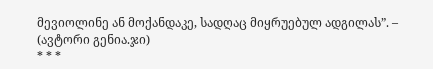მევიოლინე ან მოქანდაკე, სადღაც მიყრუებულ ადგილას”. – (ავტორი გენია.ჯი)
* * *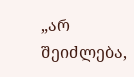„არ შეიძლება,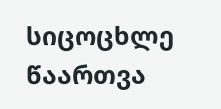სიცოცხლე წაართვა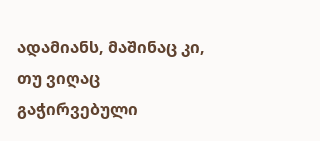ადამიანს, მაშინაც კი, თუ ვიღაც გაჭირვებული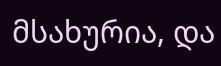მსახურია, და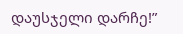დაუსჯელი დარჩე!”